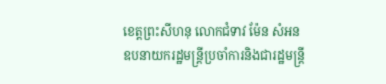ខេត្តព្រះសីហនុ លោកជំទាវ ម៉ែន សំអន ឧបនាយករដ្ឋមន្ត្រីប្រចាំការនិងជារដ្ឋមន្ត្រី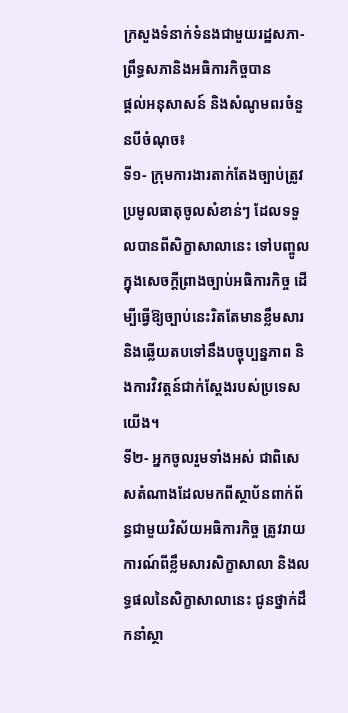ក្រសួងទំនាក់ទំនងជាមួយរដ្ឋសភា-ព្រឹទ្ធសភានិងអធិការកិច្ចបាន
ផ្តល់អនុសាសន៍ និងសំណូមពរចំនួនបីចំណុច៖
ទី១- ក្រុមការងារតាក់តែងច្បាប់ត្រូវប្រមូលធាតុចូលសំខាន់ៗ ដែលទទួលបានពីសិក្ខាសាលានេះ ទៅបញ្ចូលក្នុងសេចក្តីព្រាងច្បាប់អធិការកិច្ច ដើម្បីធ្វើឱ្យច្បាប់នេះរិតតែមានខ្លឹមសារ និងឆ្លើយតបទៅនឹងបច្ចុប្បន្នភាព និងការវិវត្តន៍ជាក់ស្តែងរបស់ប្រទេសយើង។
ទី២- អ្នកចូលរួមទាំងអស់ ជាពិសេសតំណាងដែលមកពីស្ថាប័នពាក់ព័ន្ធជាមួយវិស័យអធិការកិច្ច ត្រូវរាយការណ៍ពីខ្លឹមសារសិក្ខាសាលា និងលទ្ធផលនៃសិក្ខាសាលានេះ ជូនថ្នាក់ដឹកនាំស្ថា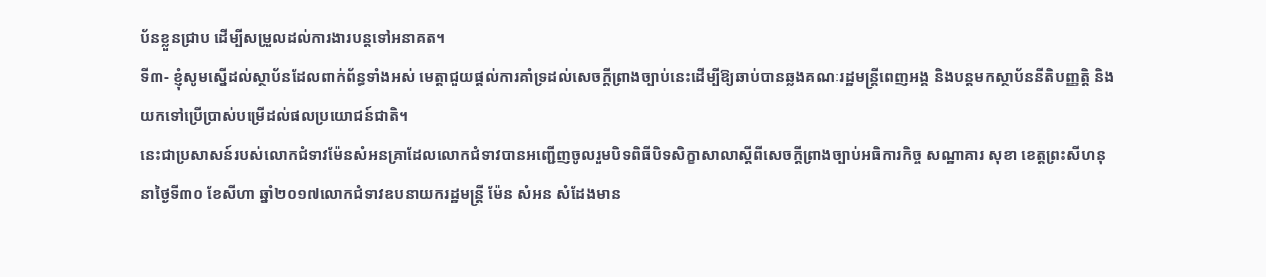ប័នខ្លួនជ្រាប ដើម្បីសម្រួលដល់ការងារបន្តទៅអនាគត។
ទី៣- ខ្ញុំសូមស្នើដល់ស្ថាប័នដែលពាក់ព័ន្ធទាំងអស់ មេត្តាជួយផ្តល់ការគាំទ្រដល់សេចក្តីព្រាងច្បាប់នេះដើម្បីឱ្យឆាប់បានឆ្លងគណៈរដ្ឋមន្ត្រីពេញអង្គ និងបន្តមកស្ថាប័ននីតិបញ្ញត្តិ និងយកទៅប្រើប្រាស់បម្រើដល់ផលប្រយោជន៍ជាតិ។
នេះជាប្រសាសន៍របស់លោកជំទាវម៉ែនសំអនគ្រាដែលលោកជំទាវបានអញ្ជើញចូលរួមបិទពិធីបិទសិក្ខាសាលាស្តីពីសេចក្តីព្រាងច្បាប់អធិការកិច្ច សណ្ឋាគារ សុខា ខេត្តព្រះសីហនុ នាថ្ងៃទី៣០ ខែសីហា ឆ្នាំ២០១៧លោកជំទាវឧបនាយករដ្ឋមន្ត្រី ម៉ែន សំអន សំដែងមាន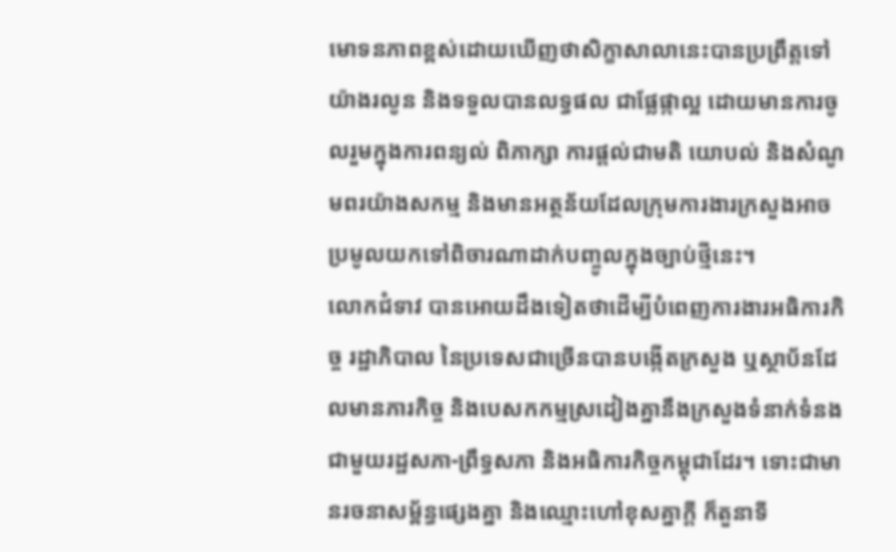មោទនភាពខ្ពស់ដោយឃើញថាសិក្ខាសាលានេះបានប្រព្រឹត្តទៅ យ៉ាងរលូន និងទទួលបានលទ្ធផល ជាផ្លែផ្កាល្អ ដោយមានការចូលរួមក្នុងការពន្យល់ ពិភាក្សា ការផ្តល់ជាមតិ យោបល់ និងសំណូមពរយ៉ាងសកម្ម និងមានអត្ថន័យដែលក្រុមការងារក្រសួងអាចប្រមូលយកទៅពិចារណាដាក់បញ្ចូលក្នុងច្បាប់ថ្មីនេះ។
លោកជំទាវ បានអោយដឹងទៀតថាដើម្បីបំពេញការងារអធិការកិច្ច រដ្ឋាភិបាល នៃប្រទេសជាច្រើនបានបង្កើតក្រសួង ឬស្ថាប័នដែលមានភារកិច្ច និងបេសកកម្មស្រដៀងគ្នានឹងក្រសួងទំនាក់ទំនងជាមួយរដ្ឋសភា-ព្រឹទ្ធសភា និងអធិការកិច្ចកម្ពុជាដែរ។ ទោះជាមានរចនាសម្ព័ន្ធផ្សេងគ្នា និងឈ្មោះហៅខុសគ្នាក្តី ក៏តួនាទី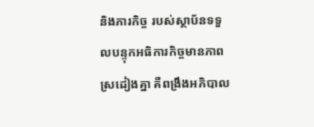និងភារកិច្ច របស់ស្ថាប័នទទួលបន្ទុកអធិការកិច្ចមានភាពស្រដៀងគ្នា គឺពង្រឹងអភិបាល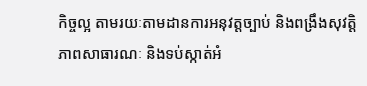កិច្ចល្អ តាមរយៈតាមដានការអនុវត្តច្បាប់ និងពង្រឹងសុវត្តិភាពសាធារណៈ និងទប់ស្កាត់អំ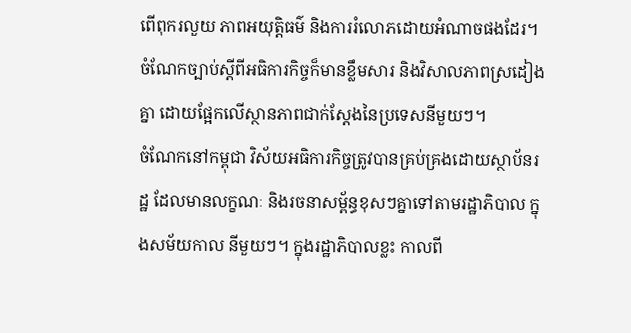ពើពុករលួយ ភាពអយុត្តិធម៌ និងការរំលោភដោយអំណាចផងដែរ។ ចំណែកច្បាប់ស្តីពីអធិការកិច្ចក៏មានខ្លឹមសារ និងវិសាលភាពស្រដៀងគ្នា ដោយផ្អែកលើស្ថានភាពជាក់ស្តែងនៃប្រទេសនីមួយៗ។
ចំណែកនៅកម្ពុជា វិស័យអធិការកិច្ចត្រូវបានគ្រប់គ្រងដោយស្ថាប័នរដ្ឋ ដែលមានលក្ខណៈ និងរចនាសម្ព័ន្ធខុសៗគ្នាទៅតាមរដ្ឋាភិបាល ក្នុងសម័យកាល នីមួយៗ។ ក្នុងរដ្ឋាភិបាលខ្លះ កាលពី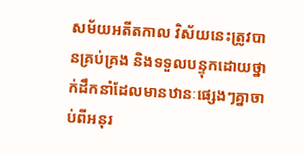សម័យអតីតកាល វិស័យនេះត្រូវបានគ្រប់គ្រង និងទទួលបន្ទុកដោយថ្នាក់ដឹកនាំដែលមានឋានៈផ្សេងៗគ្នាចាប់ពីអនុរ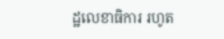ដ្ឋលេខាធិការ រហូត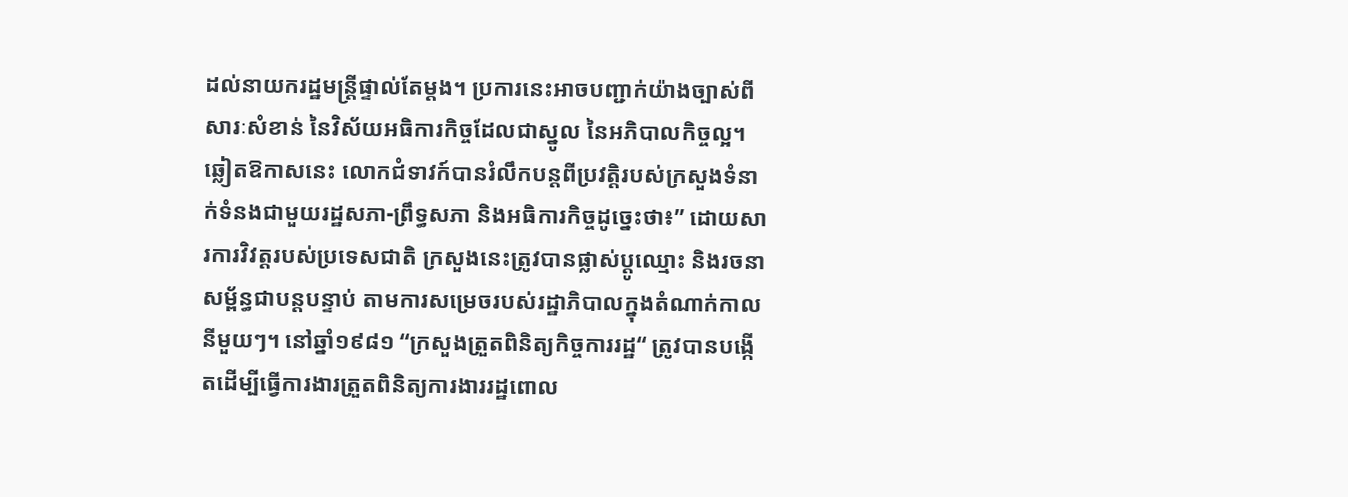ដល់នាយករដ្ឋមន្ត្រីផ្ទាល់តែម្តង។ ប្រការនេះអាចបញ្ជាក់យ៉ាងច្បាស់ពីសារៈសំខាន់ នៃវិស័យអធិការកិច្ចដែលជាស្នូល នៃអភិបាលកិច្ចល្អ។
ឆ្លៀតឱកាសនេះ លោកជំទាវក៍បានរំលឹកបន្តពីប្រវត្តិរបស់ក្រសួងទំនាក់ទំនងជាមួយរដ្ឋសភា-ព្រឹទ្ធសភា និងអធិការកិច្ចដូច្នេះថា៖” ដោយសារការវិវត្តរបស់ប្រទេសជាតិ ក្រសួងនេះត្រូវបានផ្លាស់ប្តូឈ្មោះ និងរចនាសម្ព័ន្ធជាបន្តបន្ទាប់ តាមការសម្រេចរបស់រដ្ឋាភិបាលក្នុងតំណាក់កាលនីមួយៗ។ នៅឆ្នាំ១៩៨១ “ក្រសួងត្រួតពិនិត្យកិច្ចការរដ្ឋ“ ត្រូវបានបង្កើតដើម្បីធ្វើការងារត្រួតពិនិត្យការងាររដ្ឋពោល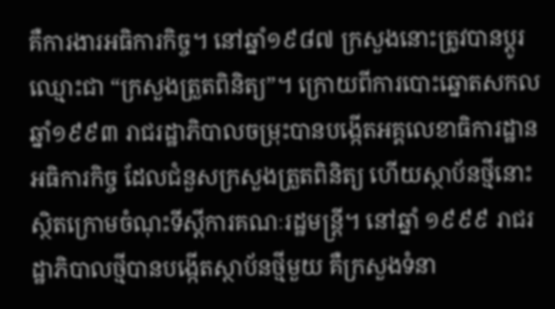គឺការងារអធិការកិច្ច។ នៅឆ្នាំ១៩៨៧ ក្រសួងនោះត្រូវបានប្តូរឈ្មោះជា “ក្រសួងត្រួតពិនិត្យ”។ ក្រោយពីការបោះឆ្នោតសកលឆ្នាំ១៩៩៣ រាជរដ្ឋាភិបាលចម្រុះបានបង្កើតអគ្គលេខាធិការដ្ឋានអធិការកិច្ច ដែលជំនួសក្រសួងត្រួតពិនិត្យ ហើយស្ថាប័នថ្មីនោះស្ថិតក្រោមចំណុះទីស្តីការគណៈរដ្ឋមន្ត្រី។ នៅឆ្នាំ ១៩៩៩ រាជរដ្ឋាភិបាលថ្មីបានបង្កើតស្ថាប័នថ្មីមួយ គឺក្រសួងទំនា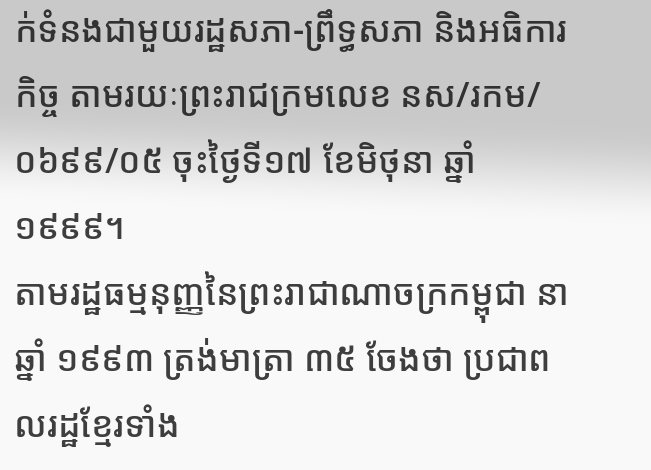ក់ទំនងជាមួយរដ្ឋសភា-ព្រឹទ្ធសភា និងអធិការកិច្ច តាមរយៈព្រះរាជក្រមលេខ នស/រកម/០៦៩៩/០៥ ចុះថ្ងៃទី១៧ ខែមិថុនា ឆ្នាំ១៩៩៩។
តាមរដ្ឋធម្មនុញ្ញនៃព្រះរាជាណាចក្រកម្ពុជា នាឆ្នាំ ១៩៩៣ ត្រង់មាត្រា ៣៥ ចែងថា ប្រជាពលរដ្ឋខ្មែរទាំង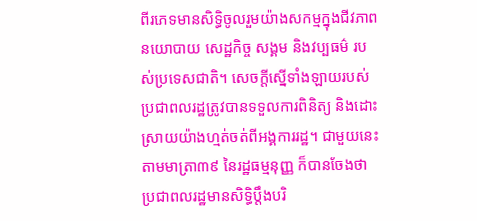ពីរភេទមានសិទ្ធិចូលរួមយ៉ាងសកម្មក្នុងជីវភាពនយោបាយ សេដ្ឋកិច្ច សង្គម និងវប្បធម៌ របស់ប្រទេសជាតិ។ សេចក្តីស្នើទាំងឡាយរបស់ប្រជាពលរដ្ឋត្រូវបានទទួលការពិនិត្យ និងដោះស្រាយយ៉ាងហ្មត់ចត់ពីអង្គការរដ្ឋ។ ជាមួយនេះតាមមាត្រា៣៩ នៃរដ្ឋធម្មនុញ្ញ ក៏បានចែងថា ប្រជាពលរដ្ឋមានសិទ្ធិប្តឹងបរិ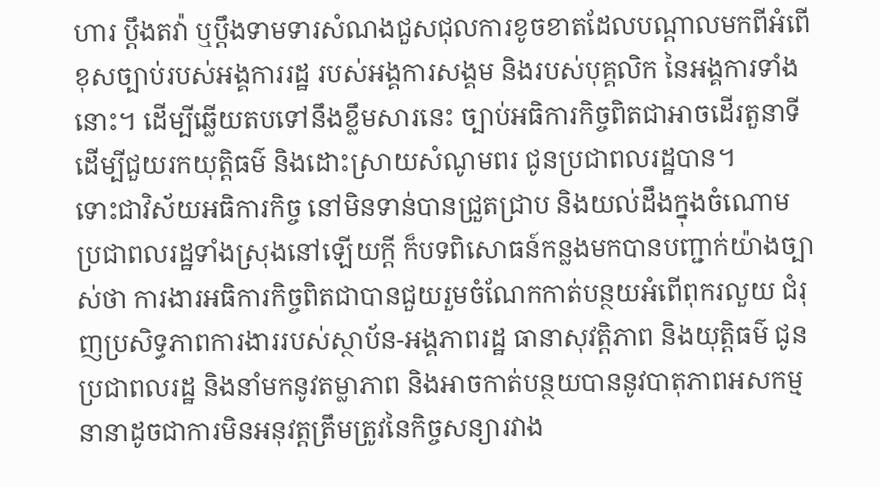ហារ ប្តឹងតវ៉ា ឬប្តឹងទាមទារសំណងជួសជុលការខូចខាតដែលបណ្តាលមកពីអំពើខុសច្បាប់របស់អង្គការរដ្ឋ របស់អង្គការសង្គម និងរបស់បុគ្គលិក នៃអង្គការទាំងនោះ។ ដើម្បីឆ្លើយតបទៅនឹងខ្លឹមសារនេះ ច្បាប់អធិការកិច្ចពិតជាអាចដើរតួនាទី ដើម្បីជួយរកយុត្តិធម៌ និងដោះស្រាយសំណូមពរ ជូនប្រជាពលរដ្ឋបាន។
ទោះជាវិស័យអធិការកិច្ច នៅមិនទាន់បានជ្រួតជ្រាប និងយល់ដឹងក្នុងចំណោមប្រជាពលរដ្ឋទាំងស្រុងនៅឡើយក្តី ក៏បទពិសោធន៍កន្លងមកបានបញ្ជាក់យ៉ាងច្បាស់ថា ការងារអធិការកិច្ចពិតជាបានជួយរួមចំណែកកាត់បន្ថយអំពើពុករលួយ ជំរុញប្រសិទ្ធភាពការងាររបស់ស្ថាប័ន-អង្គភាពរដ្ឋ ធានាសុវត្តិភាព និងយុត្តិធម៌ ជូនប្រជាពលរដ្ឋ និងនាំមកនូវតម្លាភាព និងអាចកាត់បន្ថយបាននូវបាតុភាពអសកម្មនានាដូចជាការមិនអនុវត្តត្រឹមត្រូវនៃកិច្ចសន្យារវាង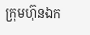ក្រុមហ៊ុនឯក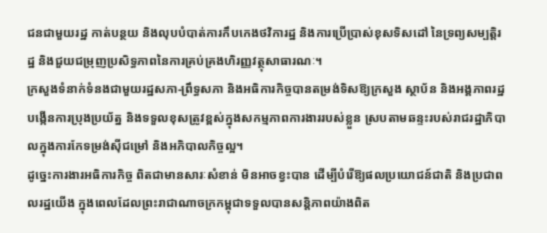ជនជាមួយរដ្ឋ កាត់បន្ថយ និងលុបបំបាត់ការកឹបកេងថវិការដ្ឋ និងការប្រើប្រាស់ខុសទិសដៅ នៃទ្រព្យសម្បត្តិរដ្ឋ និងជួយជម្រុញប្រសិទ្ធភាពនៃការគ្រប់គ្រងហិរញ្ញវត្ថុសាធារណៈ។
ក្រសួងទំនាក់ទំនងជាមួយរដ្ឋសភា-ព្រឹទ្ធសភា និងអធិការកិច្ចបានតម្រង់ទិសឱ្យក្រសួង ស្ថាប័ន និងអង្គភាពរដ្ឋ បង្កើនការប្រុងប្រយ័ត្ន និងទទួលខុសត្រូវខ្ពស់ក្នុងសកម្មភាពការងាររបស់ខ្លួន ស្របតាមឆន្ទះរបស់រាជរដ្ឋាភិបាលក្នុងការកែទម្រង់ស៊ីជម្រៅ និងអភិបាលកិច្ចល្អ។
ដូច្នេះការងារអធិការកិច្ច ពិតជាមានសារៈសំខាន់ មិនអាចខ្វះបាន ដើម្បីបំរើឱ្យផលប្រយោជន៍ជាតិ និងប្រជាពលរដ្ឋយើង ក្នុងពេលដែលព្រះរាជាណាចក្រកម្ពុជាទទួលបានសន្តិភាពយ៉ាងពិត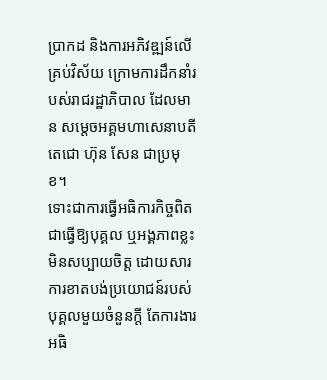ប្រាកដ និងការអភិវឌ្ឍន៍លើគ្រប់វិស័យ ក្រោមការដឹកនាំរបស់រាជរដ្ឋាភិបាល ដែលមាន សម្តេចអគ្គមហាសេនាបតីតេជោ ហ៊ុន សែន ជាប្រមុខ។
ទោះជាការធ្វើអធិការកិច្ចពិតជាធ្វើឱ្យបុគ្គល ឬអង្គភាពខ្លះមិនសប្បាយចិត្ត ដោយសារការខាតបង់ប្រយោជន៍របស់បុគ្គលមួយចំនួនក្តី តែការងារអធិ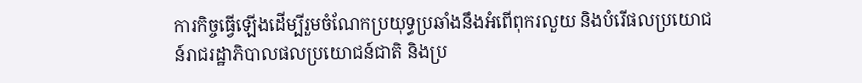ការកិច្ចធ្វើឡើងដើម្បីរួមចំណែកប្រយុទ្ធប្រឆាំងនឹងអំពើពុករលួយ និងបំរើផលប្រយោជន៍រាជរដ្ឋាភិបាលផលប្រយោជន៍ជាតិ និងប្រ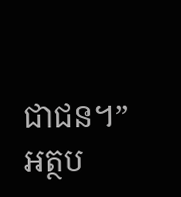ជាជន។”
អត្ថប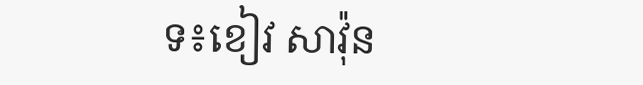ទ៖ខៀវ សាវ៉ុន